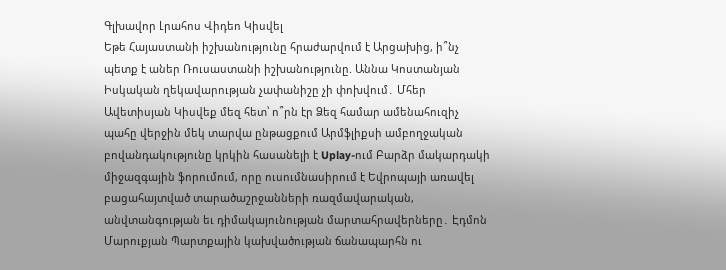Գլխավոր Լրահոս Վիդեո Կիսվել
Եթե Հայաստանի իշխանությունը հրաժարվում է Արցախից, ի՞նչ պետք է աներ Ռուսաստանի իշխանությունը. Աննա Կոստանյան Իսկական ղեկավարության չափանիշը չի փոխվում․ Մհեր Ավետիսյան Կիսվեք մեզ հետ՝ ո՞րն էր Ձեզ համար ամենահուզիչ պահը վերջին մեկ տարվա ընթացքում Արմֆլիքսի ամբողջական բովանդակությունը կրկին հասանելի է Uplay-ում Բարձր մակարդակի միջազգային ֆորումում, որը ուսումնասիրում է Եվրոպայի առավել բացահայտված տարածաշրջանների ռազմավարական, անվտանգության եւ դիմակայունության մարտահրավերները․ Էդմոն Մարուքյան Պարտքային կախվածության ճանապարհն ու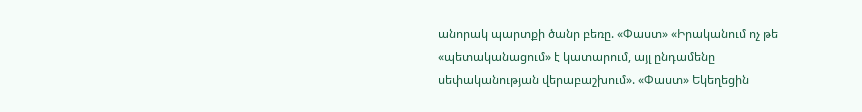անորակ պարտքի ծանր բեռը. «Փաստ» «Իրականում ոչ թե «պետականացում» է կատարում, այլ ընդամենը սեփականության վերաբաշխում». «Փաստ» Եկեղեցին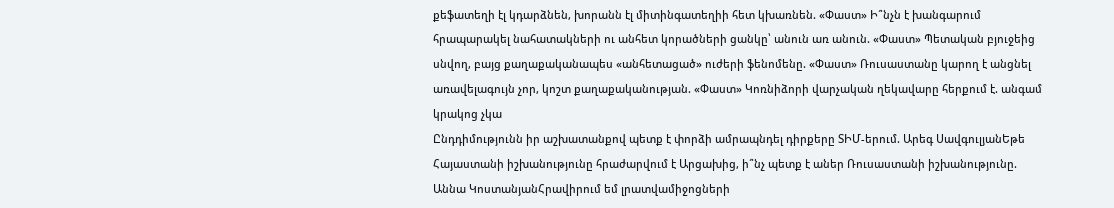քեֆատեղի էլ կդարձնեն, խորանն էլ միտինգատեղիի հետ կխառնեն. «Փաստ» Ի՞նչն է խանգարում հրապարակել նահատակների ու անհետ կորածների ցանկը՝ անուն առ անուն. «Փաստ» Պետական բյուջեից սնվող, բայց քաղաքականապես «անհետացած» ուժերի ֆենոմենը. «Փաստ» Ռուսաստանը կարող է անցնել առավելագույն չոր, կոշտ քաղաքականության. «Փաստ» Կոռնիձորի վարչական ղեկավարը հերքում է. անգամ կրակոց չկա
Ընդդիմությունն իր աշխատանքով պետք է փորձի ամրապնդել դիրքերը ՏԻՄ-երում. Արեգ ՍավգուլյանԵթե Հայաստանի իշխանությունը հրաժարվում է Արցախից, ի՞նչ պետք է աներ Ռուսաստանի իշխանությունը. Աննա ԿոստանյանՀրավիրում եմ լրատվամիջոցների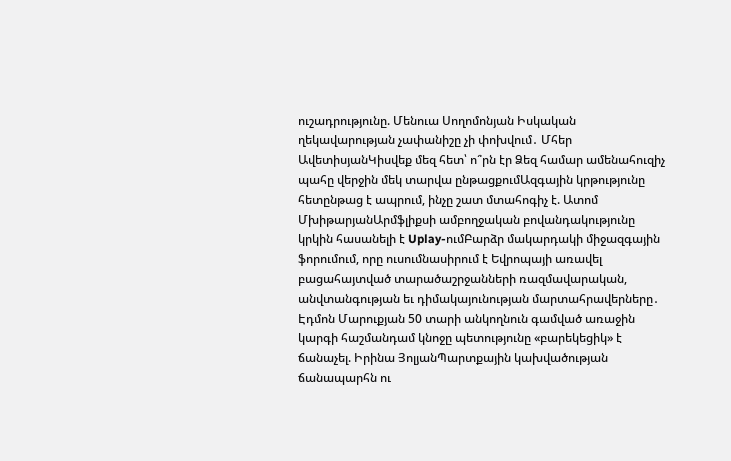ուշադրությունը. Մենուա Սողոմոնյան Իսկական ղեկավարության չափանիշը չի փոխվում․ Մհեր ԱվետիսյանԿիսվեք մեզ հետ՝ ո՞րն էր Ձեզ համար ամենահուզիչ պահը վերջին մեկ տարվա ընթացքումԱզգային կրթությունը հետընթաց է ապրում, ինչը շատ մտահոգիչ է. Ատոմ ՄխիթարյանԱրմֆլիքսի ամբողջական բովանդակությունը կրկին հասանելի է Uplay-ումԲարձր մակարդակի միջազգային ֆորումում, որը ուսումնասիրում է Եվրոպայի առավել բացահայտված տարածաշրջանների ռազմավարական, անվտանգության եւ դիմակայունության մարտահրավերները․ Էդմոն Մարուքյան 50 տարի անկողնուն գամված առաջին կարգի հաշմանդամ կնոջը պետությունը «բարեկեցիկ» է ճանաչել. Իրինա ՅոլյանՊարտքային կախվածության ճանապարհն ու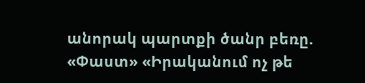անորակ պարտքի ծանր բեռը. «Փաստ» «Իրականում ոչ թե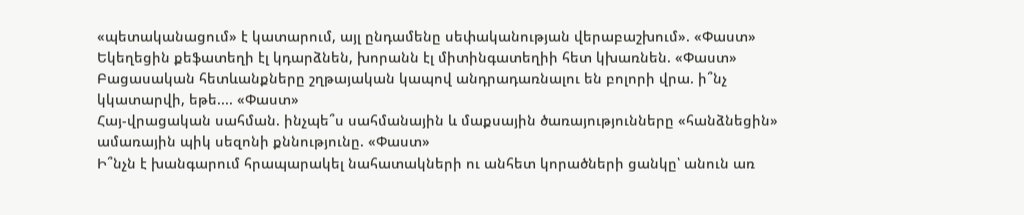«պետականացում» է կատարում, այլ ընդամենը սեփականության վերաբաշխում». «Փաստ» Եկեղեցին քեֆատեղի էլ կդարձնեն, խորանն էլ միտինգատեղիի հետ կխառնեն. «Փաստ»
Բացասական հետևանքները շղթայական կապով անդրադառնալու են բոլորի վրա. ի՞նչ կկատարվի, եթե.... «Փաստ»
Հայ-վրացական սահման. ինչպե՞ս սահմանային և մաքսային ծառայությունները «հանձնեցին» ամառային պիկ սեզոնի քննությունը. «Փաստ»
Ի՞նչն է խանգարում հրապարակել նահատակների ու անհետ կորածների ցանկը՝ անուն առ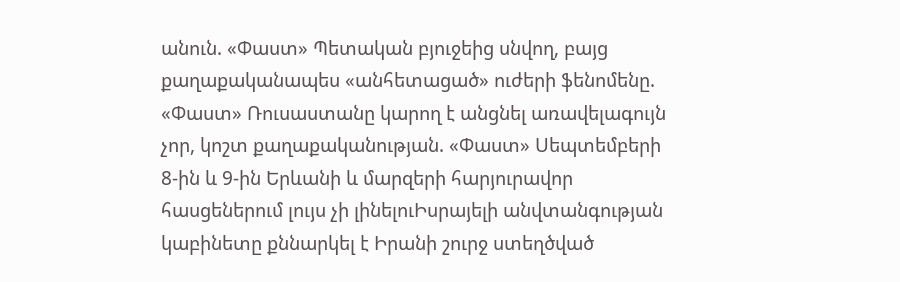անուն. «Փաստ» Պետական բյուջեից սնվող, բայց քաղաքականապես «անհետացած» ուժերի ֆենոմենը. «Փաստ» Ռուսաստանը կարող է անցնել առավելագույն չոր, կոշտ քաղաքականության. «Փաստ» Սեպտեմբերի 8-ին և 9-ին Երևանի և մարզերի հարյուրավոր հասցեներում լույս չի լինելուԻսրայելի անվտանգության կաբինետը քննարկել է Իրանի շուրջ ստեղծված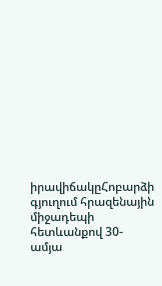իրավիճակըՀոբարձի գյուղում հրազենային միջադեպի հետևանքով 30-ամյա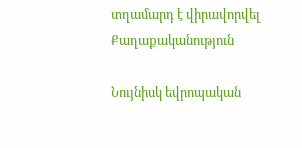տղամարդ է վիրավորվել
Քաղաքականություն

Նույնիսկ եվրոպական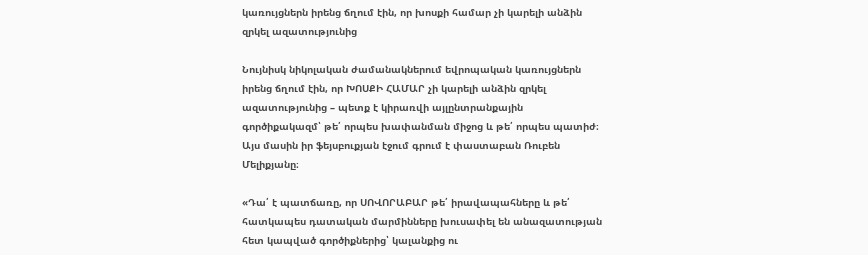կառույցներն իրենց ճղում էին, որ խոսքի համար չի կարելի անձին զրկել ազատությունից

Նույնիսկ նիկոլական ժամանակներում եվրոպական կառույցներն իրենց ճղում էին, որ ԽՈՍՔԻ ՀԱՄԱՐ չի կարելի անձին զրկել ազատությունից – պետք է կիրառվի այլընտրանքային գործիքակազմ՝ թե՛ որպես խափանման միջոց և թե՛ որպես պատիժ։ Այս մասին իր ֆեյսբուքյան էջում գրում է փաստաբան Ռուբեն Մելիքյանը։

«Դա՛ է պատճառը, որ ՍՈՎՈՐԱԲԱՐ թե՛ իրավապահները և թե՛ հատկապես դատական մարմինները խուսափել են անազատության հետ կապված գործիքներից՝ կալանքից ու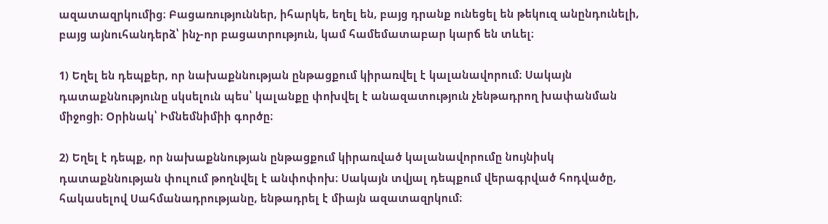ազատազրկումից։ Բացառություններ, իհարկե, եղել են, բայց դրանք ունեցել են թեկուզ անընդունելի, բայց այնուհանդերձ՝ ինչ-որ բացատրություն, կամ համեմատաբար կարճ են տևել։

1) Եղել են դեպքեր, որ նախաքննության ընթացքում կիրառվել է կալանավորում։ Սակայն դատաքննությունը սկսելուն պես՝ կալանքը փոխվել է անազատություն չենթադրող խափանման միջոցի։ Օրինակ՝ Իմնեմնիմիի գործը։

2) Եղել է դեպք, որ նախաքննության ընթացքում կիրառված կալանավորումը նույնիսկ դատաքննության փուլում թողնվել է անփոփոխ։ Սակայն տվյալ դեպքում վերագրված հոդվածը, հակասելով Սահմանադրությանը, ենթադրել է միայն ազատազրկում։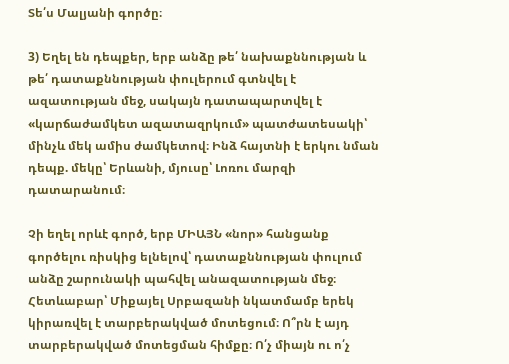Տե՛ս Մալյանի գործը։

3) Եղել են դեպքեր, երբ անձը թե՛ նախաքննության և թե՛ դատաքննության փուլերում գտնվել է ազատության մեջ, սակայն դատապարտվել է «կարճաժամկետ ազատազրկում» պատժատեսակի՝ մինչև մեկ ամիս ժամկետով։ Ինձ հայտնի է երկու նման դեպք. մեկը՝ Երևանի, մյուսը՝ Լոռու մարզի դատարանում։

Չի եղել որևէ գործ, երբ ՄԻԱՅՆ «նոր» հանցանք գործելու ռիսկից ելնելով՝ դատաքննության փուլում անձը շարունակի պահվել անազատության մեջ։ Հետևաբար՝ Միքայել Սրբազանի նկատմամբ երեկ կիրառվել է տարբերակված մոտեցում։ Ո՞րն է այդ տարբերակված մոտեցման հիմքը։ Ո՛չ միայն ու ո՛չ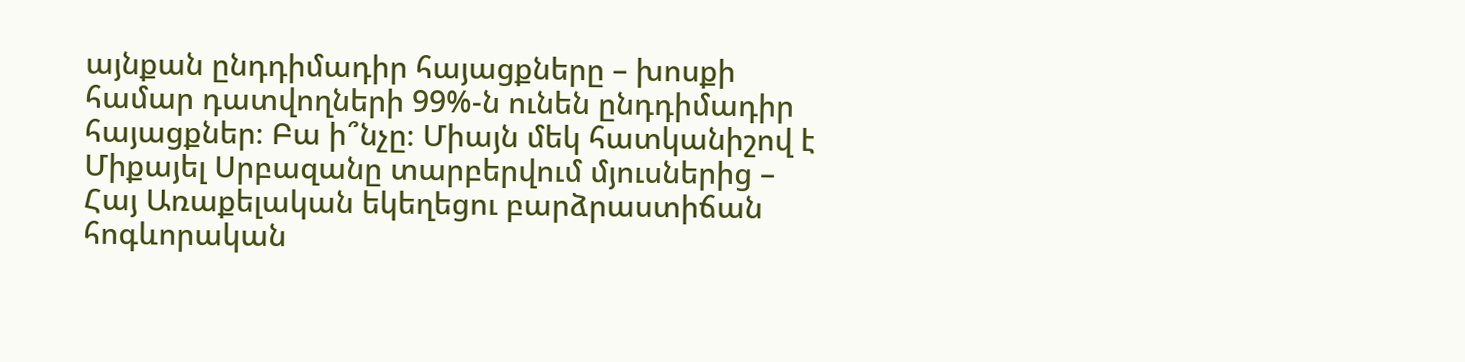այնքան ընդդիմադիր հայացքները – խոսքի համար դատվողների 99%-ն ունեն ընդդիմադիր հայացքներ։ Բա ի՞նչը։ Միայն մեկ հատկանիշով է Միքայել Սրբազանը տարբերվում մյուսներից – Հայ Առաքելական եկեղեցու բարձրաստիճան հոգևորական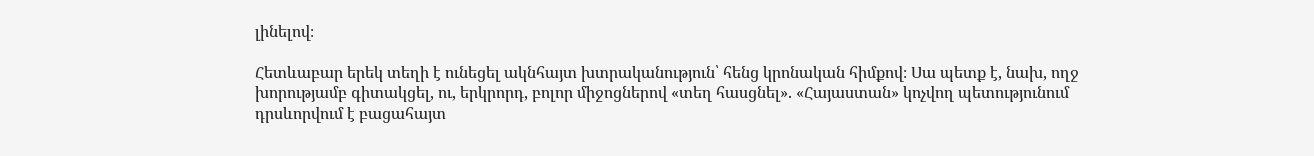լինելով։

Հետևաբար երեկ տեղի է ունեցել ակնհայտ խտրականություն՝ հենց կրոնական հիմքով։ Սա պետք է, նախ, ողջ խորությամբ գիտակցել, ու, երկրորդ, բոլոր միջոցներով «տեղ հասցնել». «Հայաստան» կոչվող պետությունում դրսևորվում է բացահայտ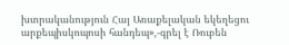խտրականություն Հայ Առաքելական եկեղեցու արքեպիսկոպոսի հանդեպ»,-գրել է Ռուբեն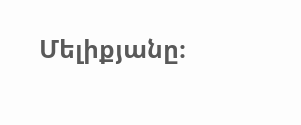Մելիքյանը։